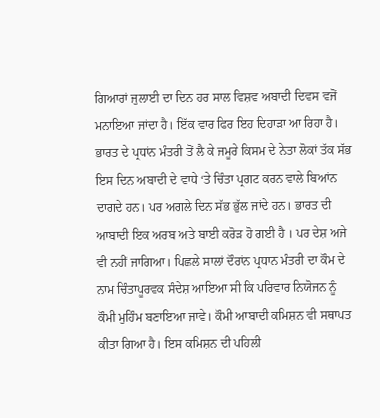ਗਿਆਰਾਂ ਜੁਲਾਈ ਦਾ ਦਿਨ ਹਰ ਸਾਲ ਵਿਸ਼ਵ ਅਬਾਦੀ ਦਿਵਸ ਵਜੋਂ ਮਨਾਇਆ ਜਾਂਦਾ ਹੈ। ਇੱਕ ਵਾਰ ਫਿਰ ਇਹ ਦਿਹਾੜਾ ਆ ਰਿਹਾ ਹੈ। ਭਾਰਤ ਦੇ ਪ੍ਰਧਾਂਨ ਮੰਤਰੀ ਤੋਂ ਲੈ ਕੇ ਜਮੂਰੇ ਕਿਸਮ ਦੇ ਨੇਤਾ ਲੋਕਾਂ ਤੱਕ ਸੱਭ ਇਸ ਦਿਨ ਅਬਾਦੀ ਦੇ ਵਾਧੇ ‘ਤੇ ਚਿੰਤਾ ਪ੍ਰਗਟ ਕਰਨ ਵਾਲੇ ਬਿਆਂਨ ਦਾਗਦੇ ਹਨ। ਪਰ ਅਗਲੇ ਦਿਨ ਸੱਭ ਭੁੱਲ ਜਾਂਦੇ ਹਨ। ਭਾਰਤ ਦੀ ਆਬਾਦੀ ਇਕ ਅਰਬ ਅਤੇ ਬਾਈ ਕਰੋੜ ਹੋ ਗਈ ਹੈ । ਪਰ ਦੇਸ਼ ਅਜੇ ਵੀ ਨਹੀਂ ਜਾਗਿਆ। ਪਿਛਲੇ ਸਾਲਾਂ ਦੌਰਾਂਨ ਪ੍ਰਧਾਨ ਮੰਤਰੀ ਦਾ ਕੌਮ ਦੇ ਨਾਮ ਚਿੰਤਾਪੂਰਵਕ ਸੰਦੇਸ਼ ਆਇਆ ਸੀ ਕਿ ਪਰਿਵਾਰ ਨਿਯੋਜਨ ਨੂੰ ਕੌਮੀ ਮੁਹਿੰਮ ਬਣਾਇਆ ਜਾਵੇ। ਕੌਮੀ ਆਬਾਦੀ ਕਮਿਸ਼ਨ ਵੀ ਸਥਾਪਤ ਕੀਤਾ ਗਿਆ ਹੈ। ਇਸ ਕਮਿਸ਼ਨ ਦੀ ਪਹਿਲੀ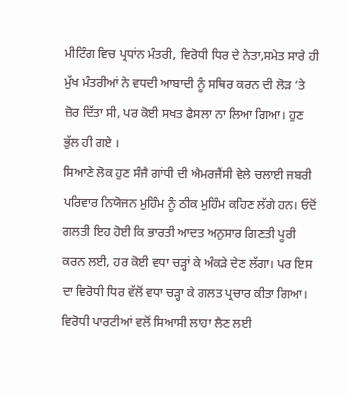ਮੀਟਿੰਗ ਵਿਚ ਪ੍ਰਧਾਂਨ ਮੰਤਰੀ, ਵਿਰੋਧੀ ਧਿਰ ਦੇ ਨੇਤਾ,ਸਮੇਤ ਸਾਰੇ ਹੀ ਮੁੱਖ ਮੰਤਰੀਆਂ ਨੇ ਵਧਦੀ ਆਬਾਦੀ ਨੂੰ ਸਥਿਰ ਕਰਨ ਦੀ ਲੋੜ ‘ਤੇ ਜ਼ੋਰ ਦਿੱਤਾ ਸੀ, ਪਰ ਕੋਈ ਸਖਤ ਫੈਸਲਾ ਨਾ ਲਿਆ ਗਿਆ। ਹੁਣ ਭੁੱਲ ਹੀ ਗਏ ।
ਸਿਆਣੇ ਲੋਕ ਹੁਣ ਸੰਜੈ ਗਾਂਧੀ ਦੀ ਐਮਰਜੈਂਸੀ ਵੇਲੇ ਚਲਾਈ ਜਬਰੀ ਪਰਿਵਾਰ ਨਿਯੋਜਨ ਮੁਹਿੰਮ ਨੂੰ ਠੀਕ ਮੁਹਿੰਮ ਕਹਿਣ ਲੱਗੇ ਹਨ। ਓਦੋਂ ਗਲਤੀ ਇਹ ਹੋਈ ਕਿ ਭਾਰਤੀ ਆਦਤ ਅਨੁਸਾਰ ਗਿਣਤੀ ਪੂਰੀ ਕਰਨ ਲਈ, ਹਰ ਕੋਈ ਵਧਾ ਚੜ੍ਹਾਂ ਕੇ ਅੰਕੜੇ ਦੇਣ ਲੱਗਾ। ਪਰ ਇਸ ਦਾ ਵਿਰੋਧੀ ਧਿਰ ਵੱਲੋਂ ਵਧਾ ਚੜ੍ਹਾ ਕੇ ਗਲਤ ਪ੍ਰਚਾਰ ਕੀਤਾ ਗਿਆ। ਵਿਰੋਧੀ ਪਾਰਟੀਆਂ ਵਲੋਂ ਸਿਆਸੀ ਲਾਹਾ ਲੈਣ ਲਈ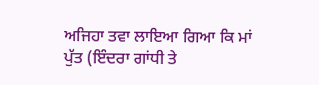ਅਜਿਹਾ ਤਵਾ ਲਾਇਆ ਗਿਆ ਕਿ ਮਾਂ ਪੁੱਤ (ਇੰਦਰਾ ਗਾਂਧੀ ਤੇ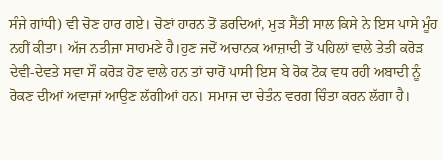ਸੰਜੇ ਗਾਂਧੀ) ਵੀ ਚੋਣ ਹਾਰ ਗਏ। ਚੋਣਾਂ ਹਾਰਨ ਤੋਂ ਡਰਦਿਆਂ, ਮੁੜ ਸੈਂਤੀ ਸਾਲ ਕਿਸੇ ਨੇ ਇਸ ਪਾਸੇ ਮੂੰਹ ਨਹੀਂ ਕੀਤਾ। ਅੱਜ ਨਤੀਜਾ ਸਾਹਮਣੇ ਹੈ।ਹੁਣ ਜਦੋਂ ਅਚਾਨਕ ਆਜ਼ਾਦੀ ਤੋਂ ਪਹਿਲਾਂ ਵਾਲੇ ਤੇਤੀ ਕਰੋੜ ਦੇਵੀ-ਦੇਵਤੇ ਸਵਾ ਸੌ ਕਰੋੜ ਹੋਣ ਵਾਲੇ ਹਨ ਤਾਂ ਚਾਰੋਂ ਪਾਸੀ ਇਸ ਬੇ ਰੋਕ ਟੋਕ ਵਧ ਰਹੀ ਅਬਾਦੀ ਨੂੰ ਰੋਕਣ ਦੀਆਂ ਅਵਾਜਾਂ ਆਉਣ ਲੱਗੀਆਂ ਹਨ। ਸਮਾਜ ਦਾ ਚੇਤੰਨ ਵਰਗ ਚਿੰਤਾ ਕਰਨ ਲੱਗਾ ਹੈ।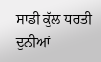ਸਾਡੀ ਕੁੱਲ ਧਰਤੀ ਦੁਨੀਆਂ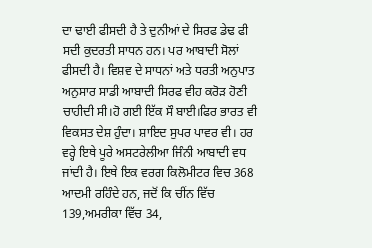ਦਾ ਢਾਈ ਫੀਸਦੀ ਹੈ ਤੇ ਦੁਨੀਆਂ ਦੇ ਸਿਰਫ ਡੇਢ ਫੀ ਸਦੀ ਕੁਦਰਤੀ ਸਾਧਨ ਹਨ। ਪਰ ਆਬਾਦੀ ਸੋਲਾਂ ਫੀਸਦੀ ਹੈ। ਵਿਸ਼ਵ ਦੇ ਸਾਧਨਾਂ ਅਤੇ ਧਰਤੀ ਅਨੁਪਾਤ ਅਨੁਸਾਰ ਸਾਡੀ ਆਬਾਦੀ ਸਿਰਫ ਵੀਹ ਕਰੋੜ ਹੋਣੀ ਚਾਹੀਦੀ ਸੀ।ਹੋ ਗਈ ਇੱਕ ਸੌ ਬਾਈ।ਫਿਰ ਭਾਰਤ ਵੀ ਵਿਕਸਤ ਦੇਸ਼ ਹੁੰਦਾ। ਸ਼ਾਇਦ ਸੁਪਰ ਪਾਵਰ ਵੀ। ਹਰ ਵਰ੍ਹੇ ਇਥੇ ਪੂਰੇ ਅਸਟਰੇਲੀਆ ਜਿੰਨੀ ਆਬਾਦੀ ਵਧ ਜਾਂਦੀ ਹੈ। ਇਥੇ ਇਕ ਵਰਗ ਕਿਲੋਮੀਟਰ ਵਿਚ 368 ਆਦਮੀ ਰਹਿੰਦੇ ਹਨ, ਜਦੋਂ ਕਿ ਚੀਂਨ ਵਿੱਚ 139,ਅਮਰੀਕਾ ਵਿੱਚ 34,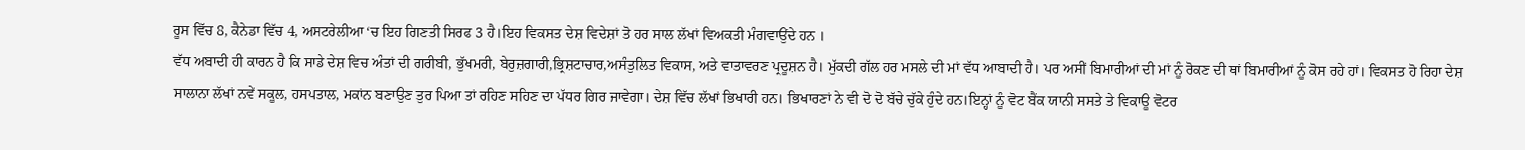ਰੂਸ ਵਿੱਚ 8, ਕੈਨੇਡਾ ਵਿੱਚ 4, ਅਸਟਰੇਲੀਆ ‘ਚ ਇਹ ਗਿਣਤੀ ਸਿਰਫ 3 ਹੈ।ਇਹ ਵਿਕਸਤ ਦੇਸ਼ ਵਿਦੇਸ਼ਾਂ ਤੋ ਹਰ ਸਾਲ ਲੱਖਾਂ ਵਿਅਕਤੀ ਮੰਗਵਾਉਂਦੇ ਹਨ ।
ਵੱਧ ਅਬਾਦੀ ਹੀ ਕਾਰਨ ਹੈ ਕਿ ਸਾਡੇ ਦੇਸ਼ ਵਿਚ ਅੰਤਾਂ ਦੀ ਗਰੀਬੀ, ਭੁੱਖਮਰੀ, ਬੇਰੁਜ਼ਗਾਰੀ,ਭ੍ਰਿਸ਼ਟਾਚਾਰ,ਅਸੰਤੁਲਿਤ ਵਿਕਾਸ, ਅਤੇ ਵਾਤਾਵਰਣ ਪ੍ਰਦੂਸ਼ਨ ਹੈ। ਮੁੱਕਦੀ ਗੱਲ ਹਰ ਮਸਲੇ ਦੀ ਮਾਂ ਵੱਧ ਆਬਾਦੀ ਹੈ। ਪਰ ਅਸੀਂ ਬਿਮਾਰੀਆਂ ਦੀ ਮਾਂ ਨੂੰ ਰੋਕਣ ਦੀ ਥਾਂ ਬਿਮਾਰੀਆਂ ਨੂੰ ਕੋਸ ਰਹੇ ਹਾਂ। ਵਿਕਸਤ ਹੋ ਰਿਹਾ ਦੇਸ਼ ਸਾਲਾਨਾ ਲੱਖਾਂ ਨਵੇਂ ਸਕੂਲ, ਹਸਪਤਾਲ, ਮਕਾਂਨ ਬਣਾਉਣ ਤੁਰ ਪਿਆ ਤਾਂ ਰਹਿਣ ਸਹਿਣ ਦਾ ਪੱਧਰ ਗਿਰ ਜਾਵੇਗਾ। ਦੇਸ਼ ਵਿੱਚ ਲੱਖਾਂ ਭਿਖਾਰੀ ਹਨ। ਭਿਖਾਰਣਾਂ ਨੇ ਵੀ ਦੋ ਦੋ ਬੱਚੇ ਚੁੱਕੇ ਹੁੰਦੇ ਹਨ।ਇਨ੍ਹਾਂ ਨੂੰ ਵੋਟ ਬੈਂਕ ਯਾਨੀ ਸਸਤੇ ਤੇ ਵਿਕਾਊ ਵੋਟਰ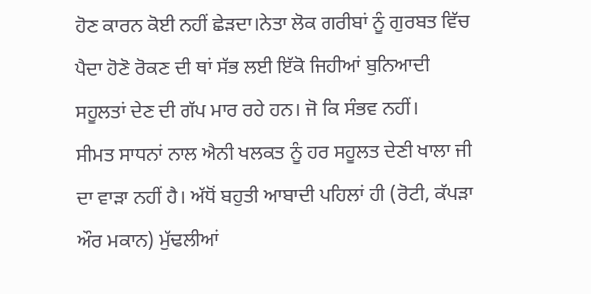ਹੋਣ ਕਾਰਨ ਕੋਈ ਨਹੀਂ ਛੇੜਦਾ।ਨੇਤਾ ਲੋਕ ਗਰੀਬਾਂ ਨੂੰ ਗੁਰਬਤ ਵਿੱਚ ਪੈਦਾ ਹੋਣੋ ਰੋਕਣ ਦੀ ਥਾਂ ਸੱਭ ਲਈ ਇੱਕੋ ਜਿਹੀਆਂ ਬੁਨਿਆਦੀ ਸਹੂਲਤਾਂ ਦੇਣ ਦੀ ਗੱਪ ਮਾਰ ਰਹੇ ਹਨ। ਜੋ ਕਿ ਸੰਭਵ ਨਹੀਂ।
ਸੀਮਤ ਸਾਧਨਾਂ ਨਾਲ ਐਨੀ ਖਲਕਤ ਨੂੰ ਹਰ ਸਹੂਲਤ ਦੇਣੀ ਖਾਲਾ ਜੀ ਦਾ ਵਾੜਾ ਨਹੀਂ ਹੈ। ਅੱਧੋਂ ਬਹੁਤੀ ਆਬਾਦੀ ਪਹਿਲਾਂ ਹੀ (ਰੋਟੀ, ਕੱਪੜਾ ਔਰ ਮਕਾਨ) ਮੁੱਢਲੀਆਂ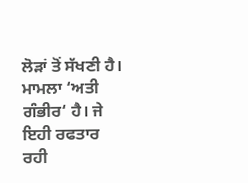ਲੋੜਾਂ ਤੋਂ ਸੱਖਣੀ ਹੈ। ਮਾਮਲਾ ‘ਅਤੀ ਗੰਭੀਰ‘ ਹੈ। ਜੇ ਇਹੀ ਰਫਤਾਰ ਰਹੀ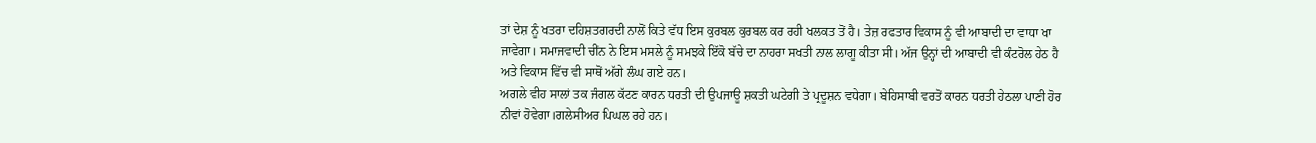ਤਾਂ ਦੇਸ਼ ਨੂੰ ਖਤਰਾ ਦਹਿਸ਼ਤਗਰਦੀ ਨਾਲੋਂ ਕਿਤੇ ਵੱਧ ਇਸ ਕੁਰਬਲ ਕੁਰਬਲ ਕਰ ਰਹੀ ਖਲਕਤ ਤੋਂ ਹੈ। ਤੇਜ਼ ਰਫਤਾਰ ਵਿਕਾਸ ਨੂੰ ਵੀ ਆਬਾਦੀ ਦਾ ਵਾਧਾ ਖਾ ਜਾਵੇਗਾ। ਸਮਾਜਵਾਦੀ ਚੀਂਨ ਨੇ ਇਸ ਮਸਲੇ ਨੂੰ ਸਮਝਕੇ ਇੱਕੋ ਬੱਚੇ ਦਾ ਨਾਹਰਾ ਸਖਤੀ ਨਾਲ ਲਾਗੂ ਕੀਤਾ ਸੀ। ਅੱਜ ਉਨ੍ਹਾਂ ਦੀ ਆਬਾਦੀ ਵੀ ਕੰਟਰੋਲ ਹੇਠ ਹੈ ਅਤੇ ਵਿਕਾਸ ਵਿੱਚ ਵੀ ਸਾਥੋਂ ਅੱਗੇ ਲੰਘ ਗਏ ਹਨ।
ਅਗਲੇ ਵੀਹ ਸਾਲਾਂ ਤਕ ਜੰਗਲ ਕੱਟਣ ਕਾਰਨ ਧਰਤੀ ਦੀ ਉਪਜਾਊ ਸ਼ਕਤੀ ਘਟੇਗੀ ਤੇ ਪ੍ਰਦੂਸ਼ਨ ਵਧੇਗਾ। ਬੇਹਿਸਾਬੀ ਵਰਤੋਂ ਕਾਰਨ ਧਰਤੀ ਹੇਠਲਾ ਪਾਣੀ ਹੋਰ ਨੀਵਾਂ ਹੋਵੇਗਾ।ਗਲੇਸੀਅਰ ਪਿਘਲ ਰਹੇ ਹਨ।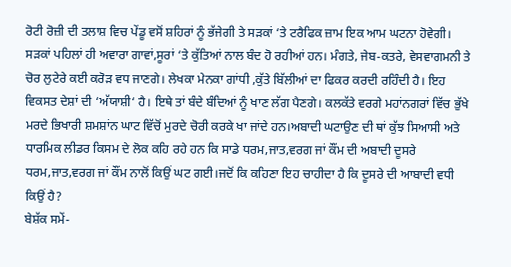ਰੋਟੀ ਰੋਜ਼ੀ ਦੀ ਤਲਾਸ਼ ਵਿਚ ਪੇਂਡੂ ਵਸੋਂ ਸ਼ਹਿਰਾਂ ਨੂੰ ਭੱਜੇਗੀ ਤੇ ਸੜਕਾਂ ‘ਤੇ ਟਰੈਫਿਕ ਜ਼ਾਮ ਇਕ ਆਮ ਘਟਨਾ ਹੋਵੇਗੀ। ਸੜਕਾਂ ਪਹਿਲਾਂ ਹੀ ਅਵਾਰਾ ਗਾਵਾਂ,ਸੂਰਾਂ ‘ਤੇ ਕੁੱਤਿਆਂ ਨਾਲ ਬੰਦ ਹੋ ਰਹੀਆਂ ਹਨ। ਮੰਗਤੇ, ਜੇਬ-ਕਤਰੇ, ਵੇਸਵਾਗਮਨੀ ਤੇ ਚੋਰ ਲੁਟੇਰੇ ਕਈ ਕਰੋੜ ਵਧ ਜਾਣਗੇ। ਲੇਖਕਾ ਮੇਨਕਾ ਗਾਂਧੀ ,ਕੁੱਤੇ ਬਿੱਲੀਆਂ ਦਾ ਫਿਕਰ ਕਰਦੀ ਰਹਿੰਦੀ ਹੈ। ਇਹ ਵਿਕਸਤ ਦੇਸ਼ਾਂ ਦੀ ‘ਅੱਯਾਸ਼ੀ‘ ਹੈ। ਇਥੇ ਤਾਂ ਬੰਦੇ ਬੰਦਿਆਂ ਨੂੰ ਖਾਣ ਲੱਗ ਪੈਣਗੇ। ਕਲਕੱਤੇ ਵਰਗੇ ਮਹਾਂਨਗਰਾਂ ਵਿੱਚ ਭੁੱਖੇ ਮਰਦੇ ਭਿਖਾਰੀ ਸ਼ਮਸ਼ਾਂਨ ਘਾਟ ਵਿੱਚੋਂ ਮੁਰਦੇ ਚੋਰੀ ਕਰਕੇ ਖਾ ਜਾਂਦੇ ਹਨ।ਅਬਾਦੀ ਘਟਾਉਣ ਦੀ ਥਾਂ ਕੁੱਝ ਸਿਆਸੀ ਅਤੇ ਧਾਰਮਿਕ ਲੀਡਰ ਕਿਸਮ ਦੇ ਲੋਕ ਕਹਿ ਰਹੇ ਹਨ ਕਿ ਸਾਡੇ ਧਰਮ,ਜਾਤ,ਵਰਗ ਜਾਂ ਕੌਂਮ ਦੀ ਅਬਾਦੀ ਦੂਸਰੇ ਧਰਮ,ਜਾਤ,ਵਰਗ ਜਾਂ ਕੌਂਮ ਨਾਲੋਂ ਕਿਉਂ ਘਟ ਗਈ।ਜਦੋਂ ਕਿ ਕਹਿਣਾ ਇਹ ਚਾਹੀਦਾ ਹੈ ਕਿ ਦੂਸਰੇ ਦੀ ਆਬਾਦੀ ਵਧੀ ਕਿਉਂ ਹੈ?
ਬੇਸ਼ੱਕ ਸਮੇਂ-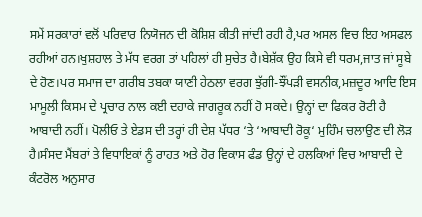ਸਮੇਂ ਸਰਕਾਰਾਂ ਵਲੋਂ ਪਰਿਵਾਰ ਨਿਯੋਜਨ ਦੀ ਕੋਸ਼ਿਸ਼ ਕੀਤੀ ਜਾਂਦੀ ਰਹੀ ਹੈ,ਪਰ ਅਸਲ ਵਿਚ ਇਹ ਅਸਫਲ ਰਹੀਆਂ ਹਨ।ਖੁਸ਼ਹਾਲ ਤੇ ਮੱਧ ਵਰਗ ਤਾਂ ਪਹਿਲਾਂ ਹੀ ਸੁਚੇਤ ਹੈ।ਬੇਸ਼ੱਕ ਉਹ ਕਿਸੇ ਵੀ ਧਰਮ,ਜਾਤ ਜਾਂ ਸੂਬੇ ਦੇ ਹੋਣ।ਪਰ ਸਮਾਜ ਦਾ ਗਰੀਬ ਤਬਕਾ ਯਾਣੀ ਹੇਠਲਾ ਵਰਗ ਝੁੱਗੀ-ਝੌਂਪੜੀ ਵਸਨੀਕ,ਮਜ਼ਦੂਰ ਆਦਿ ਇਸ ਮਾਮੂਲੀ ਕਿਸਮ ਦੇ ਪ੍ਰਚਾਰ ਨਾਲ ਕਈ ਦਹਾਕੇ ਜਾਗਰੂਕ ਨਹੀਂ ਹੋ ਸਕਦੇ। ਉਨ੍ਹਾਂ ਦਾ ਫਿਕਰ ਰੋਟੀ ਹੈ ਆਬਾਦੀ ਨਹੀਂ। ਪੋਲੀਓ ਤੇ ਏਡਸ ਦੀ ਤਰ੍ਹਾਂ ਹੀ ਦੇਸ਼ ਪੱਧਰ ‘ਤੇ ‘ਆਬਾਦੀ ਰੋਕੂ‘ ਮੁਹਿੰਮ ਚਲਾਉਣ ਦੀ ਲੋੜ ਹੈ।ਸੰਸਦ ਮੈਂਬਰਾਂ ਤੇ ਵਿਧਾਇਕਾਂ ਨੂੰ ਰਾਹਤ ਅਤੇ ਹੋਰ ਵਿਕਾਸ ਫੰਡ ਉਨ੍ਹਾਂ ਦੇ ਹਲਕਿਆਂ ਵਿਚ ਆਬਾਦੀ ਦੇ ਕੰਟਰੋਲ ਅਨੁਸਾਰ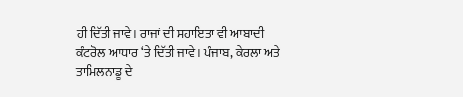ਹੀ ਦਿੱਤੀ ਜਾਵੇ। ਰਾਜਾਂ ਦੀ ਸਹਾਇਤਾ ਵੀ ਆਬਾਦੀ ਕੰਟਰੋਲ ਆਧਾਰ ‘ਤੇ ਦਿੱਤੀ ਜਾਵੇ। ਪੰਜਾਬ, ਕੇਰਲਾ ਅਤੇ ਤਾਮਿਲਨਾਡੂ ਦੇ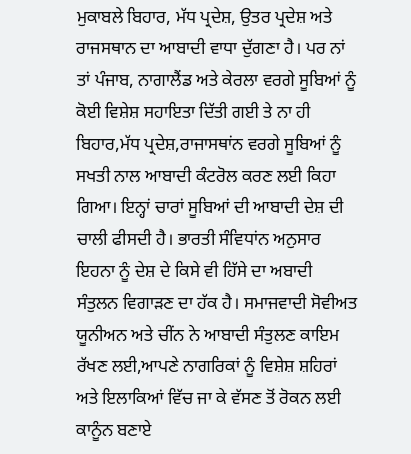ਮੁਕਾਬਲੇ ਬਿਹਾਰ, ਮੱਧ ਪ੍ਰਦੇਸ਼, ਉਤਰ ਪ੍ਰਦੇਸ਼ ਅਤੇ ਰਾਜਸਥਾਨ ਦਾ ਆਬਾਦੀ ਵਾਧਾ ਦੁੱਗਣਾ ਹੈ। ਪਰ ਨਾਂ ਤਾਂ ਪੰਜਾਬ, ਨਾਗਾਲੈਂਡ ਅਤੇ ਕੇਰਲਾ ਵਰਗੇ ਸੂਬਿਆਂ ਨੂੰ ਕੋਈ ਵਿਸ਼ੇਸ਼ ਸਹਾਇਤਾ ਦਿੱਤੀ ਗਈ ਤੇ ਨਾ ਹੀ ਬਿਹਾਰ,ਮੱਧ ਪ੍ਰਦੇਸ਼,ਰਾਜਾਸਥਾਂਨ ਵਰਗੇ ਸੂਬਿਆਂ ਨੂੰ ਸਖਤੀ ਨਾਲ ਆਬਾਦੀ ਕੰਟਰੋਲ ਕਰਣ ਲਈ ਕਿਹਾ ਗਿਆ। ਇਨ੍ਹਾਂ ਚਾਰਾਂ ਸੂਬਿਆਂ ਦੀ ਆਬਾਦੀ ਦੇਸ਼ ਦੀ ਚਾਲੀ ਫੀਸਦੀ ਹੈ। ਭਾਰਤੀ ਸੰਵਿਧਾਂਨ ਅਨੁਸਾਰ ਇਹਨਾ ਨੂੰ ਦੇਸ਼ ਦੇ ਕਿਸੇ ਵੀ ਹਿੱਸੇ ਦਾ ਅਬਾਦੀ ਸੰਤੁਲਨ ਵਿਗਾੜਣ ਦਾ ਹੱਕ ਹੈ। ਸਮਾਜਵਾਦੀ ਸੋਵੀਅਤ ਯੂਨੀਅਨ ਅਤੇ ਚੀਂਨ ਨੇ ਆਬਾਦੀ ਸੰਤੁਲਣ ਕਾਇਮ ਰੱਖਣ ਲਈ,ਆਪਣੇ ਨਾਗਰਿਕਾਂ ਨੂੰ ਵਿਸ਼ੇਸ਼ ਸ਼ਹਿਰਾਂ ਅਤੇ ਇਲਾਕਿਆਂ ਵਿੱਚ ਜਾ ਕੇ ਵੱਸਣ ਤੋਂ ਰੋਕਨ ਲਈ ਕਾਨੂੰਨ ਬਣਾਏ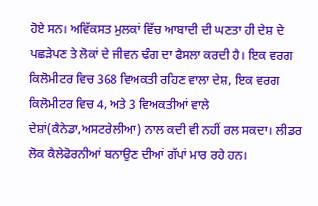ਹੋਏ ਸਨ। ਅਵਿੱਕਸਤ ਮੁਲਕਾਂ ਵਿੱਚ ਆਬਾਦੀ ਦੀ ਘਣਤਾ ਹੀ ਦੇਸ਼ ਦੇ ਪਛੜੇਪਣ ਤੇ ਲੋਕਾਂ ਦੇ ਜੀਵਨ ਢੰਗ ਦਾ ਫੈਸਲਾ ਕਰਦੀ ਹੈ। ਇਕ ਵਰਗ ਕਿਲੋਮੀਟਰ ਵਿਚ 368 ਵਿਅਕਤੀ ਰਹਿਣ ਵਾਲਾ ਦੇਸ਼, ਇਕ ਵਰਗ ਕਿਲੋਮੀਟਰ ਵਿਚ 4, ਅਤੇ 3 ਵਿਅਕਤੀਆਂ ਵਾਲੇ ਦੇਸ਼ਾਂ(ਕੈਨੇਡਾ,ਅਸਟਰੇਲੀਆ) ਨਾਲ ਕਦੀ ਵੀ ਨਹੀਂ ਰਲ ਸਕਦਾ। ਲੀਡਰ ਲੋਕ ਕੈਲੇਫੋਰਨੀਆਂ ਬਨਾਉਣ ਦੀਆਂ ਗੱਪਾਂ ਮਾਰ ਰਹੇ ਹਨ।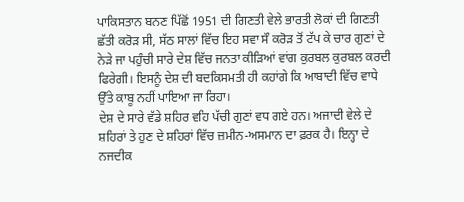ਪਾਕਿਸਤਾਨ ਬਨਣ ਪਿੱਛੋਂ 1951 ਦੀ ਗਿਣਤੀ ਵੇਲੇ ਭਾਰਤੀ ਲੋਕਾਂ ਦੀ ਗਿਣਤੀ ਛੱਤੀ ਕਰੋੜ ਸੀ, ਸੱਠ ਸਾਲਾਂ ਵਿੱਚ ਇਹ ਸਵਾ ਸੌ ਕਰੋੜ ਤੋਂ ਟੱਪ ਕੇ ਚਾਰ ਗੁਣਾਂ ਦੇ ਨੇੜੇ ਜਾ ਪਹੁੰਚੀ ਸਾਰੇ ਦੇਸ਼ ਵਿੱਚ ਜਨਤਾ ਕੀੜਿਆਂ ਵਾਂਗ ਕੁਰਬਲ ਕੁਰਬਲ ਕਰਦੀ ਫਿਰੇਗੀ। ਇਸਨੂੰ ਦੇਸ਼ ਦੀ ਬਦਕਿਸਮਤੀ ਹੀ ਕਹਾਂਗੇ ਕਿ ਆਬਾਦੀ ਵਿੱਚ ਵਾਧੇ ਉੱਤੇ ਕਾਬੂ ਨਹੀਂ ਪਾਇਆ ਜਾ ਰਿਹਾ।
ਦੇਸ਼ ਦੇ ਸਾਰੇ ਵੱਡੇ ਸ਼ਹਿਰ ਵਹਿ ਪੱਚੀ ਗੁਣਾਂ ਵਧ ਗਏ ਹਨ। ਅਜਾਦੀ ਵੇਲੇ ਦੇ ਸ਼ਹਿਰਾਂ ਤੇ ਹੁਣ ਦੇ ਸ਼ਹਿਰਾਂ ਵਿੱਚ ਜ਼ਮੀਨ-ਅਸਮਾਨ ਦਾ ਫ਼ਰਕ ਹੈ। ਇਨ੍ਹਾ ਦੇ ਨਜਦੀਕ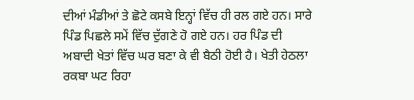ਦੀਆਂ ਮੰਡੀਆਂ ਤੇ ਛੋਟੇ ਕਸਬੇ ਇਨ੍ਹਾਂ ਵਿੱਚ ਹੀ ਰਲ ਗਏ ਹਨ। ਸਾਰੇ ਪਿੰਡ ਪਿਛਲੇ ਸਮੇਂ ਵਿੱਚ ਦੁੱਗਣੇ ਹੋ ਗਏ ਹਨ। ਹਰ ਪਿੰਡ ਦੀ ਅਬਾਦੀ ਖੇਤਾਂ ਵਿੱਚ ਘਰ ਬਣਾ ਕੇ ਵੀ ਬੈਠੀ ਹੋਈ ਹੈ। ਖੇਤੀ ਹੇਠਲਾ ਰਕਬਾ ਘਟ ਰਿਹਾ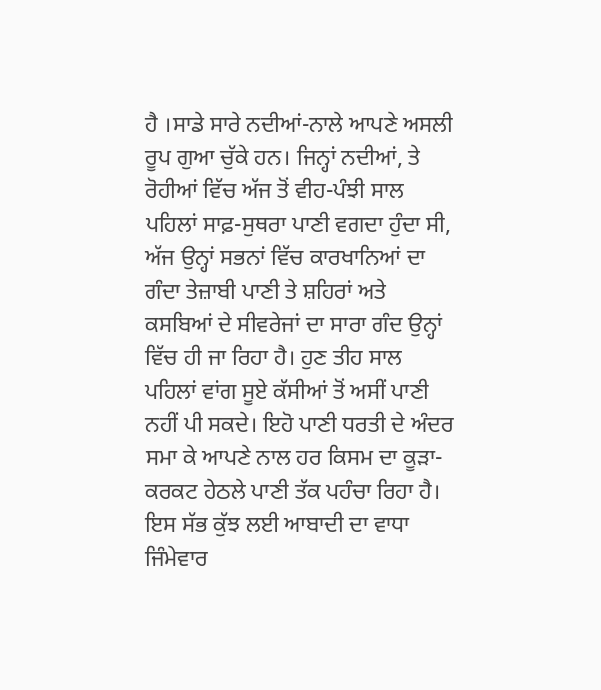ਹੈ ।ਸਾਡੇ ਸਾਰੇ ਨਦੀਆਂ-ਨਾਲੇ ਆਪਣੇ ਅਸਲੀ ਰੂਪ ਗੁਆ ਚੁੱਕੇ ਹਨ। ਜਿਨ੍ਹਾਂ ਨਦੀਆਂ, ਤੇ ਰੋਹੀਆਂ ਵਿੱਚ ਅੱਜ ਤੋਂ ਵੀਹ-ਪੰਝੀ ਸਾਲ ਪਹਿਲਾਂ ਸਾਫ਼-ਸੁਥਰਾ ਪਾਣੀ ਵਗਦਾ ਹੁੰਦਾ ਸੀ, ਅੱਜ ਉਨ੍ਹਾਂ ਸਭਨਾਂ ਵਿੱਚ ਕਾਰਖਾਨਿਆਂ ਦਾ ਗੰਦਾ ਤੇਜ਼ਾਬੀ ਪਾਣੀ ਤੇ ਸ਼ਹਿਰਾਂ ਅਤੇ ਕਸਬਿਆਂ ਦੇ ਸੀਵਰੇਜਾਂ ਦਾ ਸਾਰਾ ਗੰਦ ਉਨ੍ਹਾਂ ਵਿੱਚ ਹੀ ਜਾ ਰਿਹਾ ਹੈ। ਹੁਣ ਤੀਹ ਸਾਲ ਪਹਿਲਾਂ ਵਾਂਗ ਸੂਏ ਕੱਸੀਆਂ ਤੋਂ ਅਸੀਂ ਪਾਣੀ ਨਹੀਂ ਪੀ ਸਕਦੇ। ਇਹੋ ਪਾਣੀ ਧਰਤੀ ਦੇ ਅੰਦਰ ਸਮਾ ਕੇ ਆਪਣੇ ਨਾਲ ਹਰ ਕਿਸਮ ਦਾ ਕੂੜਾ-ਕਰਕਟ ਹੇਠਲੇ ਪਾਣੀ ਤੱਕ ਪਹੰਚਾ ਰਿਹਾ ਹੈ। ਇਸ ਸੱਭ ਕੁੱਝ ਲਈ ਆਬਾਦੀ ਦਾ ਵਾਧਾ ਜਿੰਮੇਵਾਰ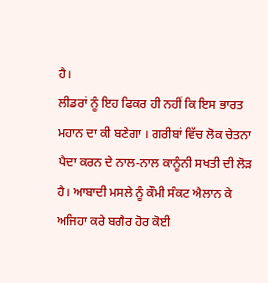ਹੈ।
ਲੀਡਰਾਂ ਨੂੰ ਇਹ ਫਿਕਰ ਹੀ ਨਹੀਂ ਕਿ ਇਸ ਭਾਰਤ ਮਹਾਨ ਦਾ ਕੀ ਬਣੇਗਾ । ਗਰੀਬਾਂ ਵਿੱਚ ਲੋਕ ਚੇਤਨਾ ਪੈਦਾ ਕਰਨ ਦੇ ਨਾਲ-ਨਾਲ ਕਾਨੂੰਨੀ ਸਖਤੀ ਦੀ ਲੋੜ ਹੈ। ਆਬਾਦੀ ਮਸਲੇ ਨੂੰ ਕੌਮੀ ਸੰਕਟ ਐਲਾਨ ਕੇ ਅਜਿਹਾ ਕਰੇ ਬਗੈਰ ਹੋਰ ਕੋਈ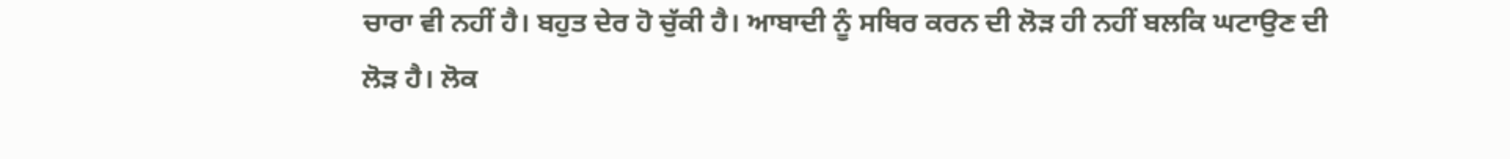ਚਾਰਾ ਵੀ ਨਹੀਂ ਹੈ। ਬਹੁਤ ਦੇਰ ਹੋ ਚੁੱਕੀ ਹੈ। ਆਬਾਦੀ ਨੂੰ ਸਥਿਰ ਕਰਨ ਦੀ ਲੋੜ ਹੀ ਨਹੀਂ ਬਲਕਿ ਘਟਾਉਣ ਦੀ ਲੋੜ ਹੈ। ਲੋਕ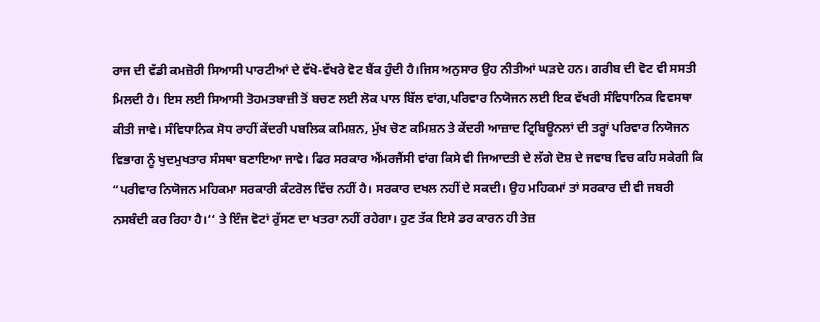ਰਾਜ ਦੀ ਵੱਡੀ ਕਮਜ਼ੋਰੀ ਸਿਆਸੀ ਪਾਰਟੀਆਂ ਦੇ ਵੱਖੋ-ਵੱਖਰੇ ਵੋਟ ਬੈਂਕ ਹੁੰਦੀ ਹੈ।ਜਿਸ ਅਨੁਸਾਰ ਉਹ ਨੀਤੀਆਂ ਘੜਦੇ ਹਨ। ਗਰੀਬ ਦੀ ਵੋਟ ਵੀ ਸਸਤੀ ਮਿਲਦੀ ਹੈ। ਇਸ ਲਈ ਸਿਆਸੀ ਤੋਹਮਤਬਾਜ਼ੀ ਤੋਂ ਬਚਣ ਲਈ ਲੋਕ ਪਾਲ ਬਿੱਲ ਵਾਂਗ,ਪਰਿਵਾਰ ਨਿਯੋਜਨ ਲਈ ਇਕ ਵੱਖਰੀ ਸੰਵਿਧਾਨਿਕ ਵਿਵਸਥਾ ਕੀਤੀ ਜਾਵੇ। ਸੰਵਿਧਾਨਿਕ ਸੋਧ ਰਾਹੀਂ ਕੇਂਦਰੀ ਪਬਲਿਕ ਕਮਿਸ਼ਨ, ਮੁੱਖ ਚੋਣ ਕਮਿਸ਼ਨ ਤੇ ਕੇਂਦਰੀ ਆਜ਼ਾਦ ਟ੍ਰਿਬਿਊਨਲਾਂ ਦੀ ਤਰ੍ਹਾਂ ਪਰਿਵਾਰ ਨਿਯੋਜਨ ਵਿਭਾਗ ਨੂੰ ਖੁਦਮੁਖਤਾਰ ਸੰਸਥਾ ਬਣਾਇਆ ਜਾਵੇ। ਫਿਰ ਸਰਕਾਰ ਐਂਮਰਜੈਂਸੀ ਵਾਂਗ ਕਿਸੇ ਵੀ ਜਿਆਦਤੀ ਦੇ ਲੱਗੇ ਦੋਸ਼ ਦੇ ਜਵਾਬ ਵਿਚ ਕਹਿ ਸਕੇਗੀ ਕਿ “ਪਰੀਵਾਰ ਨਿਯੋਜਨ ਮਹਿਕਮਾ ਸਰਕਾਰੀ ਕੰਟਰੋਲ ਵਿੱਚ ਨਹੀਂ ਹੈ। ਸਰਕਾਰ ਦਖਲ ਨਹੀਂ ਦੇ ਸਕਦੀ। ਉਹ ਮਹਿਕਮਾਂ ਤਾਂ ਸਰਕਾਰ ਦੀ ਵੀ ਜਬਰੀ ਨਸਬੰਦੀ ਕਰ ਰਿਹਾ ਹੈ।‘‘ ਤੇ ਇੰਜ ਵੋਟਾਂ ਰੁੱਸਣ ਦਾ ਖਤਰਾ ਨਹੀਂ ਰਹੇਗਾ। ਹੁਣ ਤੱਕ ਇਸੇ ਡਰ ਕਾਰਨ ਹੀ ਤੇਜ਼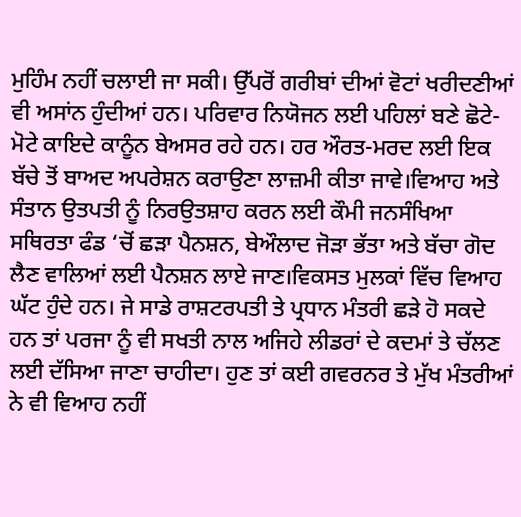ਮੁਹਿੰਮ ਨਹੀਂ ਚਲਾਈ ਜਾ ਸਕੀ। ਉੱਪਰੋਂ ਗਰੀਬਾਂ ਦੀਆਂ ਵੋਟਾਂ ਖਰੀਦਣੀਆਂ ਵੀ ਅਸਾਂਨ ਹੁੰਦੀਆਂ ਹਨ। ਪਰਿਵਾਰ ਨਿਯੋਜਨ ਲਈ ਪਹਿਲਾਂ ਬਣੇ ਛੋਟੇ-ਮੋਟੇ ਕਾਇਦੇ ਕਾਨੂੰਨ ਬੇਅਸਰ ਰਹੇ ਹਨ। ਹਰ ਔਰਤ-ਮਰਦ ਲਈ ਇਕ ਬੱਚੇ ਤੋਂ ਬਾਅਦ ਅਪਰੇਸ਼ਨ ਕਰਾਉਣਾ ਲਾਜ਼ਮੀ ਕੀਤਾ ਜਾਵੇ।ਵਿਆਹ ਅਤੇ ਸੰਤਾਨ ਉਤਪਤੀ ਨੂੰ ਨਿਰਉਤਸ਼ਾਹ ਕਰਨ ਲਈ ਕੌਮੀ ਜਨਸੰਖਿਆ ਸਥਿਰਤਾ ਫੰਡ ‘ਚੋਂ ਛੜਾ ਪੈਨਸ਼ਨ, ਬੇਔਲਾਦ ਜੋੜਾ ਭੱਤਾ ਅਤੇ ਬੱਚਾ ਗੋਦ ਲੈਣ ਵਾਲਿਆਂ ਲਈ ਪੈਨਸ਼ਨ ਲਾਏ ਜਾਣ।ਵਿਕਸਤ ਮੁਲਕਾਂ ਵਿੱਚ ਵਿਆਹ ਘੱਟ ਹੁੰਦੇ ਹਨ। ਜੇ ਸਾਡੇ ਰਾਸ਼ਟਰਪਤੀ ਤੇ ਪ੍ਰਧਾਨ ਮੰਤਰੀ ਛੜੇ ਹੋ ਸਕਦੇ ਹਨ ਤਾਂ ਪਰਜਾ ਨੂੰ ਵੀ ਸਖਤੀ ਨਾਲ ਅਜਿਹੇ ਲੀਡਰਾਂ ਦੇ ਕਦਮਾਂ ਤੇ ਚੱਲਣ ਲਈ ਦੱਸਿਆ ਜਾਣਾ ਚਾਹੀਦਾ। ਹੁਣ ਤਾਂ ਕਈ ਗਵਰਨਰ ਤੇ ਮੁੱਖ ਮੰਤਰੀਆਂ ਨੇ ਵੀ ਵਿਆਹ ਨਹੀਂ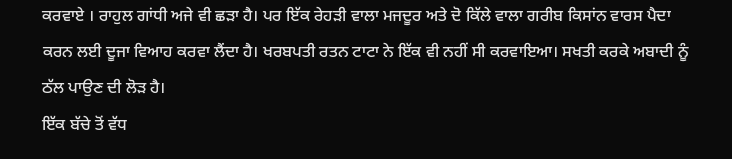ਕਰਵਾਏ । ਰਾਹੁਲ ਗਾਂਧੀ ਅਜੇ ਵੀ ਛੜਾ ਹੈ। ਪਰ ਇੱਕ ਰੇਹੜੀ ਵਾਲਾ ਮਜਦੂਰ ਅਤੇ ਦੋ ਕਿੱਲੇ ਵਾਲਾ ਗਰੀਬ ਕਿਸਾਂਨ ਵਾਰਸ ਪੈਦਾ ਕਰਨ ਲਈ ਦੂਜਾ ਵਿਆਹ ਕਰਵਾ ਲੈਂਦਾ ਹੈ। ਖਰਬਪਤੀ ਰਤਨ ਟਾਟਾ ਨੇ ਇੱਕ ਵੀ ਨਹੀਂ ਸੀ ਕਰਵਾਇਆ। ਸਖਤੀ ਕਰਕੇ ਅਬਾਦੀ ਨੂੰ ਠੱਲ ਪਾਉਣ ਦੀ ਲੋੜ ਹੈ।
ਇੱਕ ਬੱਚੇ ਤੋਂ ਵੱਧ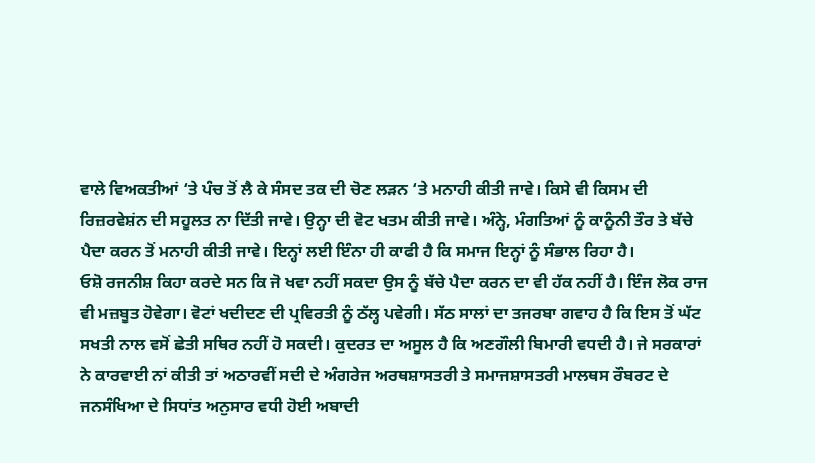ਵਾਲੇ ਵਿਅਕਤੀਆਂ ‘ਤੇ ਪੰਚ ਤੋਂ ਲੈ ਕੇ ਸੰਸਦ ਤਕ ਦੀ ਚੋਣ ਲੜਨ ‘ਤੇ ਮਨਾਹੀ ਕੀਤੀ ਜਾਵੇ। ਕਿਸੇ ਵੀ ਕਿਸਮ ਦੀ ਰਿਜ਼ਰਵੇਸ਼ਂਨ ਦੀ ਸਹੂਲਤ ਨਾ ਦਿੱਤੀ ਜਾਵੇ। ਉਨ੍ਹਾ ਦੀ ਵੋਟ ਖਤਮ ਕੀਤੀ ਜਾਵੇ। ਅੰਨ੍ਹੇ, ਮੰਗਤਿਆਂ ਨੂੰ ਕਾਨੂੰਨੀ ਤੌਰ ਤੇ ਬੱਚੇ ਪੈਦਾ ਕਰਨ ਤੋਂ ਮਨਾਹੀ ਕੀਤੀ ਜਾਵੇ। ਇਨ੍ਹਾਂ ਲਈ ਇੰਨਾ ਹੀ ਕਾਫੀ ਹੈ ਕਿ ਸਮਾਜ ਇਨ੍ਹਾਂ ਨੂੰ ਸੰਭਾਲ ਰਿਹਾ ਹੈ।
ਓਸ਼ੋ ਰਜਨੀਸ਼ ਕਿਹਾ ਕਰਦੇ ਸਨ ਕਿ ਜੋ ਖਵਾ ਨਹੀਂ ਸਕਦਾ ਉਸ ਨੂੰ ਬੱਚੇ ਪੈਦਾ ਕਰਨ ਦਾ ਵੀ ਹੱਕ ਨਹੀਂ ਹੈ। ਇੰਜ ਲੋਕ ਰਾਜ ਵੀ ਮਜ਼ਬੂਤ ਹੋਵੇਗਾ। ਵੋਟਾਂ ਖਦੀਦਣ ਦੀ ਪ੍ਰਵਿਰਤੀ ਨੂੰ ਠੱਲ੍ਹ ਪਵੇਗੀ। ਸੱਠ ਸਾਲਾਂ ਦਾ ਤਜਰਬਾ ਗਵਾਹ ਹੈ ਕਿ ਇਸ ਤੋਂ ਘੱਟ ਸਖਤੀ ਨਾਲ ਵਸੋਂ ਛੇਤੀ ਸਥਿਰ ਨਹੀਂ ਹੋ ਸਕਦੀ। ਕੁਦਰਤ ਦਾ ਅਸੂਲ ਹੈ ਕਿ ਅਣਗੌਲੀ ਬਿਮਾਰੀ ਵਧਦੀ ਹੈ। ਜੇ ਸਰਕਾਰਾਂ ਨੇ ਕਾਰਵਾਈ ਨਾਂ ਕੀਤੀ ਤਾਂ ਅਠਾਰਵੀਂ ਸਦੀ ਦੇ ਅੰਗਰੇਜ ਅਰਥਸ਼ਾਸਤਰੀ ਤੇ ਸਮਾਜਸ਼ਾਸਤਰੀ ਮਾਲਥਸ ਰੌਬਰਟ ਦੇ ਜਨਸੰਖਿਆ ਦੇ ਸਿਧਾਂਤ ਅਨੁਸਾਰ ਵਧੀ ਹੋਈ ਅਬਾਦੀ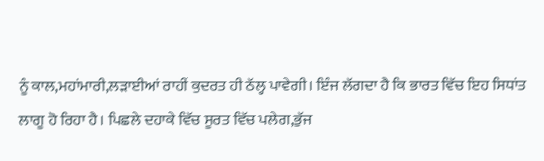ਨੂੰ ਕਾਲ,ਮਹਾਂਮਾਰੀ,ਲੜਾਈਆਂ ਰਾਹੀਂ ਕੁਦਰਤ ਹੀ ਠੱਲ੍ਹ ਪਾਵੇਗੀ। ਇੰਜ ਲੱਗਦਾ ਹੈ ਕਿ ਭਾਰਤ ਵਿੱਚ ਇਹ ਸਿਧਾਂਤ ਲਾਗੂ ਹੋ ਰਿਹਾ ਹੈ। ਪਿਛਲੇ ਦਹਾਕੇ ਵਿੱਚ ਸੂਰਤ ਵਿੱਚ ਪਲੇਗ,ਭੁੱਜ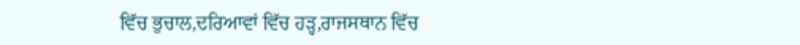ਵਿੱਚ ਭੁਚਾਲ,ਦਰਿਆਵਾਂ ਵਿੱਚ ਹੜ੍ਹ,ਰਾਜਸਥਾਨ ਵਿੱਚ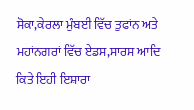ਸੋਕਾ,ਕੇਰਲਾ ਮੁੰਬਈ ਵਿੱਚ ਤੁਫਾਂਨ ਅਤੇ ਮਹਾਂਨਗਰਾਂ ਵਿੱਚ ਏਡਸ,ਸਾਰਸ ਆਦਿ ਕਿਤੇ ਇਹੀ ਇਸ਼ਾਰਾ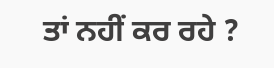ਤਾਂ ਨਹੀਂ ਕਰ ਰਹੇ ?